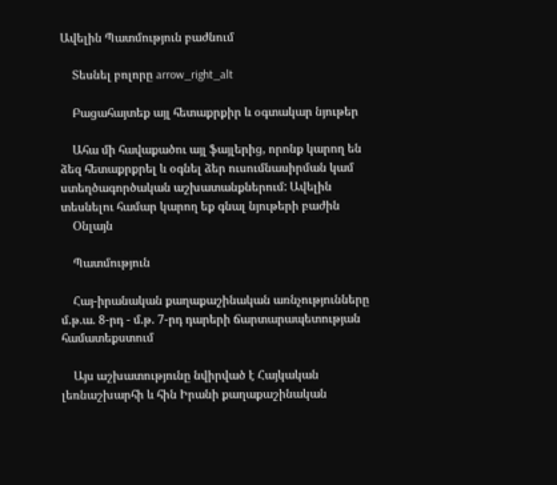Ավելին Պատմություն բաժնում

    Տեսնել բոլորը arrow_right_alt

    Բացահայտեք այլ հետաքրքիր և օգտակար նյութեր

    Ահա մի հավաքածու այլ ֆայլերից, որոնք կարող են ձեզ հետաքրքրել և օգնել ձեր ուսումնասիրման կամ ստեղծագործական աշխատանքներում: Ավելին տեսնելու համար կարող եք գնալ նյութերի բաժին
    Օնլայն

    Պատմություն

    Հայ-իրանական քաղաքաշինական առնչությունները մ.թ.ա. 8-րդ - մ.թ. 7-րդ դարերի ճարտարապետության համատեքստում

    Այս աշխատությունը նվիրված է Հայկական լեռնաշխարհի և հին Իրանի քաղաքաշինական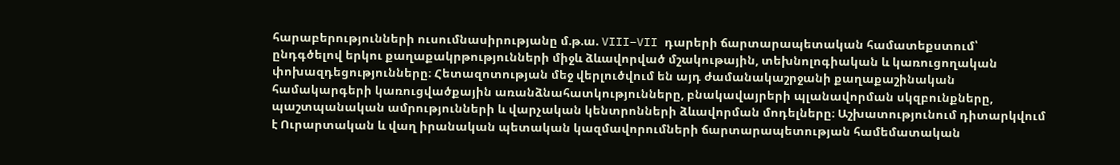հարաբերությունների ուսումնասիրությանը մ.թ.ա. VIII–VII դարերի ճարտարապետական համատեքստում՝ ընդգծելով երկու քաղաքակրթությունների միջև ձևավորված մշակութային, տեխնոլոգիական և կառուցողական փոխազդեցությունները։ Հետազոտության մեջ վերլուծվում են այդ ժամանակաշրջանի քաղաքաշինական համակարգերի կառուցվածքային առանձնահատկությունները, բնակավայրերի պլանավորման սկզբունքները, պաշտպանական ամրությունների և վարչական կենտրոնների ձևավորման մոդելները։ Աշխատությունում դիտարկվում է Ուրարտական և վաղ իրանական պետական կազմավորումների ճարտարապետության համեմատական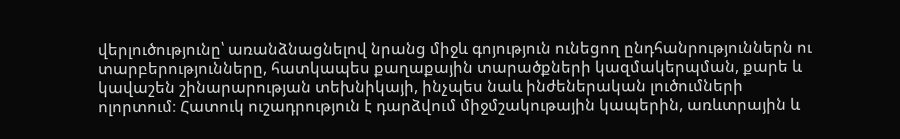վերլուծությունը՝ առանձնացնելով նրանց միջև գոյություն ունեցող ընդհանրություններն ու տարբերությունները, հատկապես քաղաքային տարածքների կազմակերպման, քարե և կավաշեն շինարարության տեխնիկայի, ինչպես նաև ինժեներական լուծումների ոլորտում։ Հատուկ ուշադրություն է դարձվում միջմշակութային կապերին, առևտրային և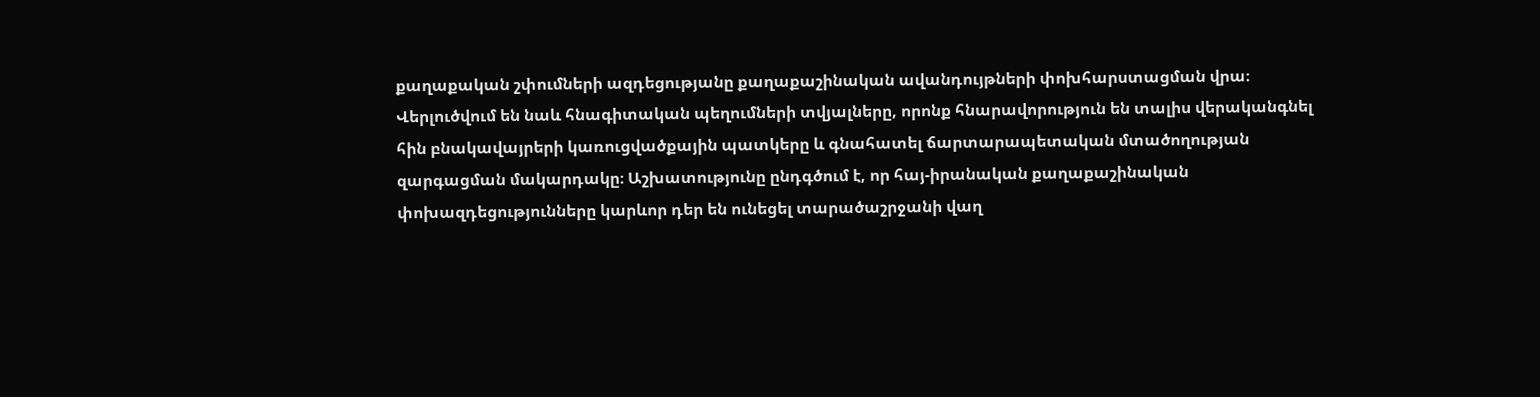քաղաքական շփումների ազդեցությանը քաղաքաշինական ավանդույթների փոխհարստացման վրա։ Վերլուծվում են նաև հնագիտական պեղումների տվյալները, որոնք հնարավորություն են տալիս վերականգնել հին բնակավայրերի կառուցվածքային պատկերը և գնահատել ճարտարապետական մտածողության զարգացման մակարդակը։ Աշխատությունը ընդգծում է, որ հայ-իրանական քաղաքաշինական փոխազդեցությունները կարևոր դեր են ունեցել տարածաշրջանի վաղ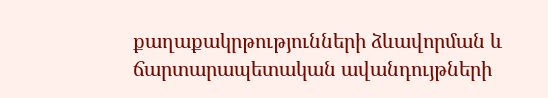քաղաքակրթությունների ձևավորման և ճարտարապետական ավանդույթների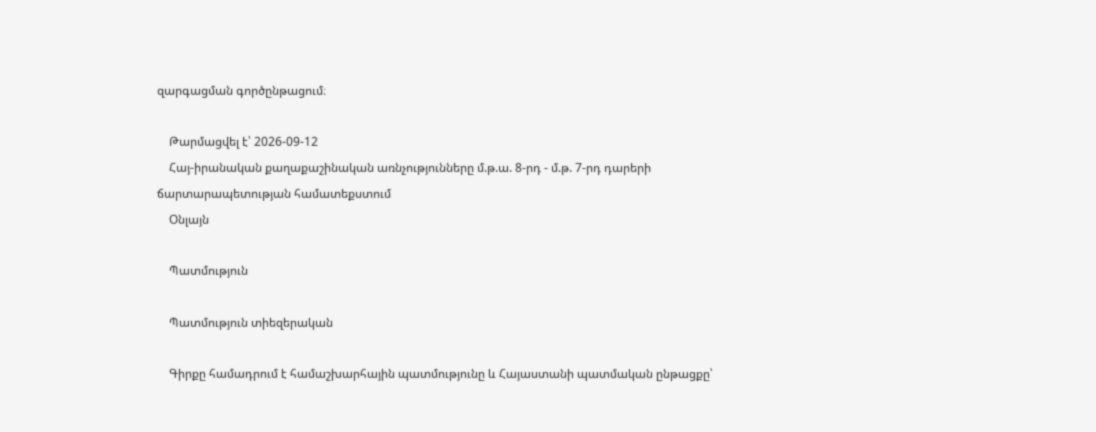զարգացման գործընթացում։

    Թարմացվել է՝ 2026-09-12
    Հայ-իրանական քաղաքաշինական առնչությունները մ.թ.ա. 8-րդ - մ.թ. 7-րդ դարերի ճարտարապետության համատեքստում
    Օնլայն

    Պատմություն

    Պատմություն տիեզերական

    Գիրքը համադրում է համաշխարհային պատմությունը և Հայաստանի պատմական ընթացքը՝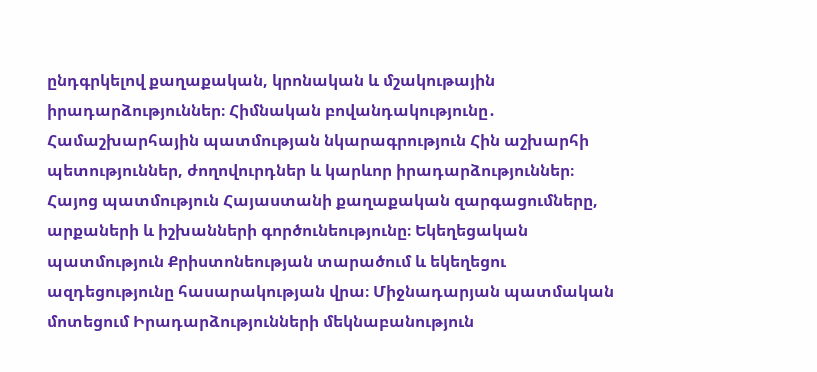ընդգրկելով քաղաքական, կրոնական և մշակութային իրադարձություններ։ Հիմնական բովանդակությունը․ Համաշխարհային պատմության նկարագրություն Հին աշխարհի պետություններ, ժողովուրդներ և կարևոր իրադարձություններ։ Հայոց պատմություն Հայաստանի քաղաքական զարգացումները, արքաների և իշխանների գործունեությունը։ Եկեղեցական պատմություն Քրիստոնեության տարածում և եկեղեցու ազդեցությունը հասարակության վրա։ Միջնադարյան պատմական մոտեցում Իրադարձությունների մեկնաբանություն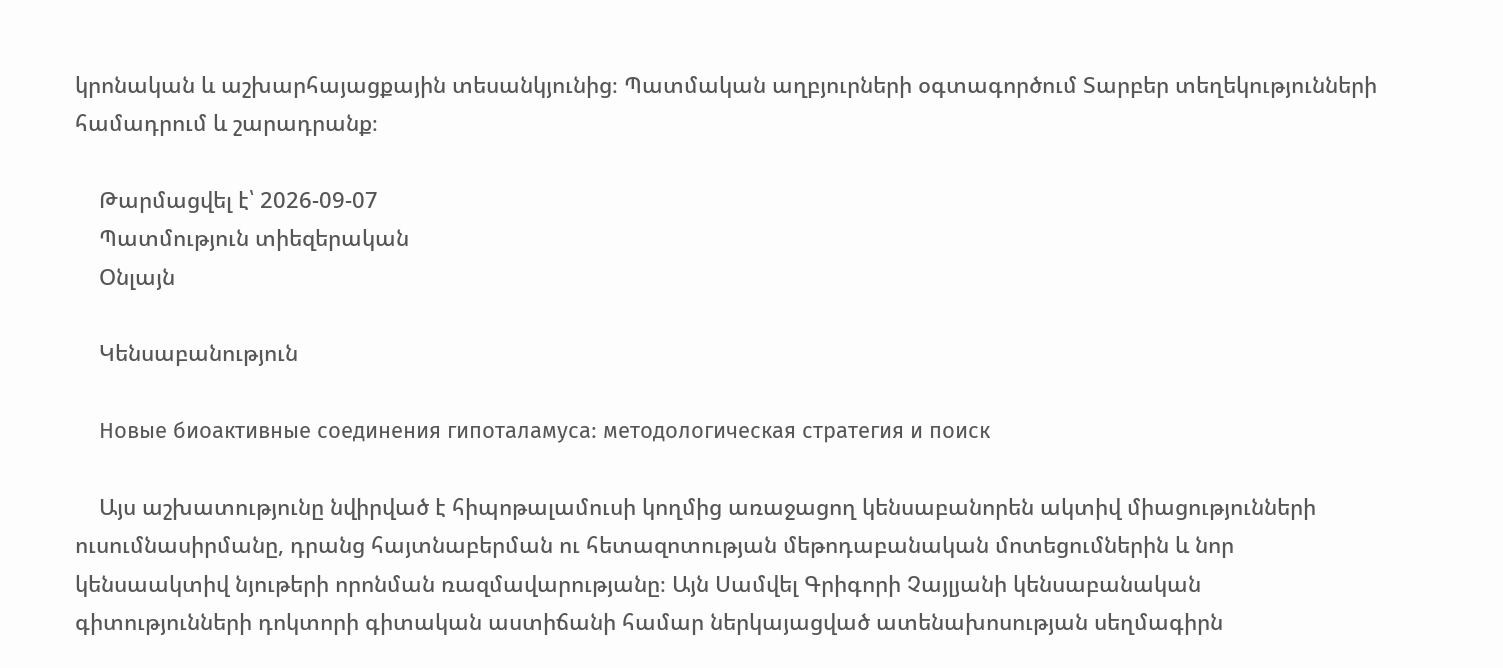կրոնական և աշխարհայացքային տեսանկյունից։ Պատմական աղբյուրների օգտագործում Տարբեր տեղեկությունների համադրում և շարադրանք։

    Թարմացվել է՝ 2026-09-07
    Պատմություն տիեզերական
    Օնլայն

    Կենսաբանություն

    Новые биоактивные соединения гипоталамуса։ методологическая стратегия и поиск

    Այս աշխատությունը նվիրված է հիպոթալամուսի կողմից առաջացող կենսաբանորեն ակտիվ միացությունների ուսումնասիրմանը, դրանց հայտնաբերման ու հետազոտության մեթոդաբանական մոտեցումներին և նոր կենսաակտիվ նյութերի որոնման ռազմավարությանը։ Այն Սամվել Գրիգորի Չայլյանի կենսաբանական գիտությունների դոկտորի գիտական աստիճանի համար ներկայացված ատենախոսության սեղմագիրն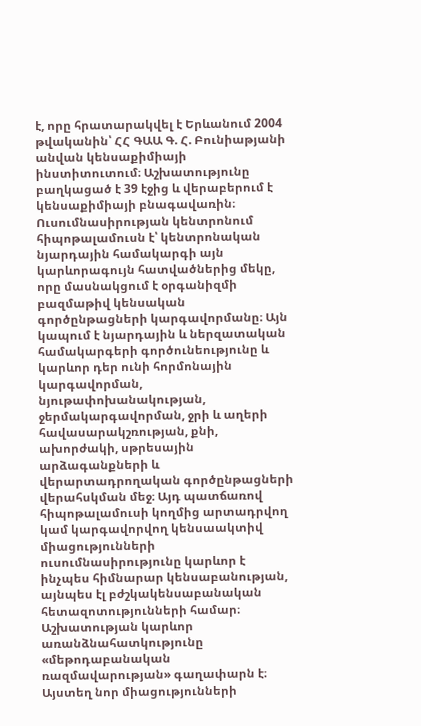է, որը հրատարակվել է Երևանում 2004 թվականին՝ ՀՀ ԳԱԱ Գ. Հ. Բունիաթյանի անվան կենսաքիմիայի ինստիտուտում։ Աշխատությունը բաղկացած է 39 էջից և վերաբերում է կենսաքիմիայի բնագավառին։ Ուսումնասիրության կենտրոնում հիպոթալամուսն է՝ կենտրոնական նյարդային համակարգի այն կարևորագույն հատվածներից մեկը, որը մասնակցում է օրգանիզմի բազմաթիվ կենսական գործընթացների կարգավորմանը։ Այն կապում է նյարդային և ներզատական համակարգերի գործունեությունը և կարևոր դեր ունի հորմոնային կարգավորման, նյութափոխանակության, ջերմակարգավորման, ջրի և աղերի հավասարակշռության, քնի, ախորժակի, սթրեսային արձագանքների և վերարտադրողական գործընթացների վերահսկման մեջ։ Այդ պատճառով հիպոթալամուսի կողմից արտադրվող կամ կարգավորվող կենսաակտիվ միացությունների ուսումնասիրությունը կարևոր է ինչպես հիմնարար կենսաբանության, այնպես էլ բժշկակենսաբանական հետազոտությունների համար։ Աշխատության կարևոր առանձնահատկությունը «մեթոդաբանական ռազմավարության» գաղափարն է։ Այստեղ նոր միացությունների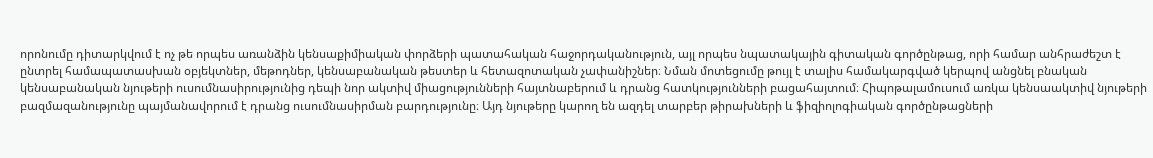որոնումը դիտարկվում է ոչ թե որպես առանձին կենսաքիմիական փորձերի պատահական հաջորդականություն, այլ որպես նպատակային գիտական գործընթաց, որի համար անհրաժեշտ է ընտրել համապատասխան օբյեկտներ, մեթոդներ, կենսաբանական թեստեր և հետազոտական չափանիշներ։ Նման մոտեցումը թույլ է տալիս համակարգված կերպով անցնել բնական կենսաբանական նյութերի ուսումնասիրությունից դեպի նոր ակտիվ միացությունների հայտնաբերում և դրանց հատկությունների բացահայտում։ Հիպոթալամուսում առկա կենսաակտիվ նյութերի բազմազանությունը պայմանավորում է դրանց ուսումնասիրման բարդությունը։ Այդ նյութերը կարող են ազդել տարբեր թիրախների և ֆիզիոլոգիական գործընթացների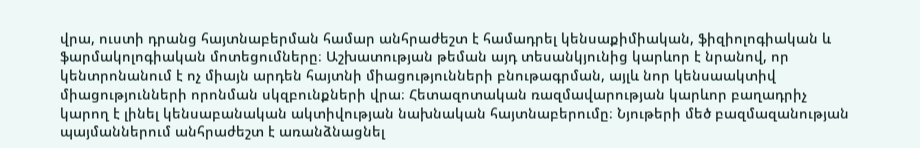վրա, ուստի դրանց հայտնաբերման համար անհրաժեշտ է համադրել կենսաքիմիական, ֆիզիոլոգիական և ֆարմակոլոգիական մոտեցումները։ Աշխատության թեման այդ տեսանկյունից կարևոր է նրանով, որ կենտրոնանում է ոչ միայն արդեն հայտնի միացությունների բնութագրման, այլև նոր կենսաակտիվ միացությունների որոնման սկզբունքների վրա։ Հետազոտական ռազմավարության կարևոր բաղադրիչ կարող է լինել կենսաբանական ակտիվության նախնական հայտնաբերումը։ Նյութերի մեծ բազմազանության պայմաններում անհրաժեշտ է առանձնացնել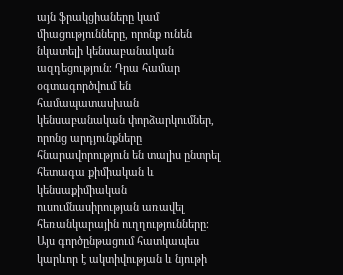այն ֆրակցիաները կամ միացությունները, որոնք ունեն նկատելի կենսաբանական ազդեցություն։ Դրա համար օգտագործվում են համապատասխան կենսաբանական փորձարկումներ, որոնց արդյունքները հնարավորություն են տալիս ընտրել հետագա քիմիական և կենսաքիմիական ուսումնասիրության առավել հեռանկարային ուղղությունները։ Այս գործընթացում հատկապես կարևոր է ակտիվության և նյութի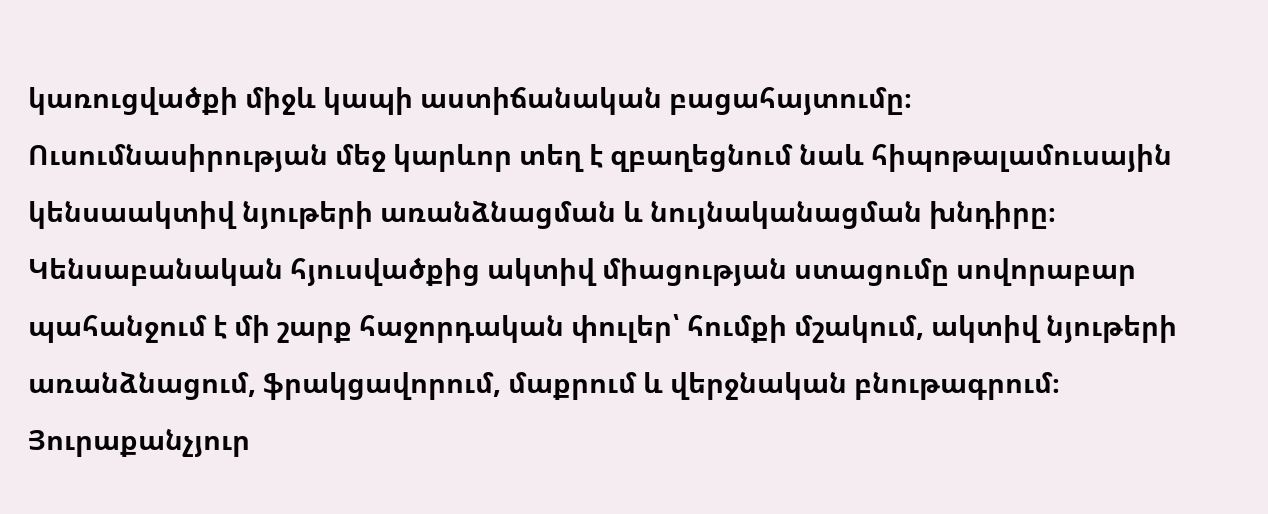կառուցվածքի միջև կապի աստիճանական բացահայտումը։ Ուսումնասիրության մեջ կարևոր տեղ է զբաղեցնում նաև հիպոթալամուսային կենսաակտիվ նյութերի առանձնացման և նույնականացման խնդիրը։ Կենսաբանական հյուսվածքից ակտիվ միացության ստացումը սովորաբար պահանջում է մի շարք հաջորդական փուլեր՝ հումքի մշակում, ակտիվ նյութերի առանձնացում, ֆրակցավորում, մաքրում և վերջնական բնութագրում։ Յուրաքանչյուր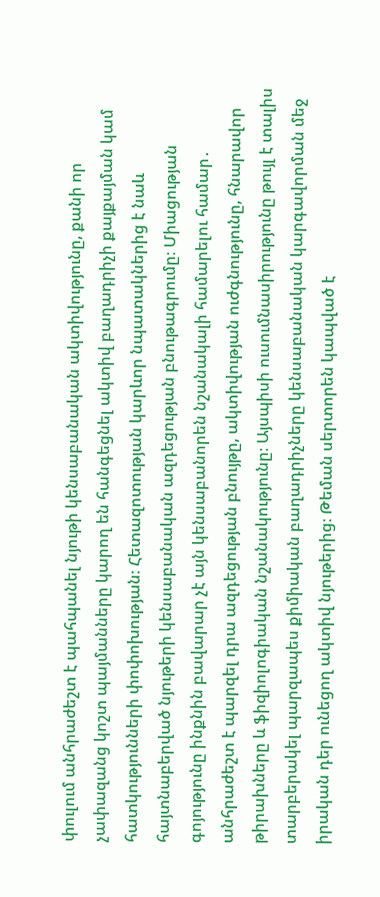փուլում անհրաժեշտ է պահպանել նյութի կենսաբանական ակտիվությունը, քանի որ չափազանց կոշտ պայմանները կարող են հանգեցնել ակտիվ բաղադրիչի քայքայման կամ հատկությունների փոփոխության։ Հետազոտության կարևոր նպատակներից է նաև հայտնաբերված նյութերի կենսաբանական ազդեցության բնութագրումը։ Միացության գոյությունը ինքնին բավարար չէ այն կենսաբանորեն նշանակալի համարելու համար․ անհրաժեշտ է պարզել դրա ազդեցության բնույթը, ակտիվության ուժգնությունը, հնարավոր թիրախները և ֆիզիոլոգիական նշանակությունը։ Այսպիսի ուսումնասիրությունը թույլ է տալիս տարբերակել պարզապես քիմիական բաղադրիչները կենսաբանական կարգավորման մեջ իրական դեր ունեցող ակտիվ նյութերից։ Թեման սերտորեն կապված է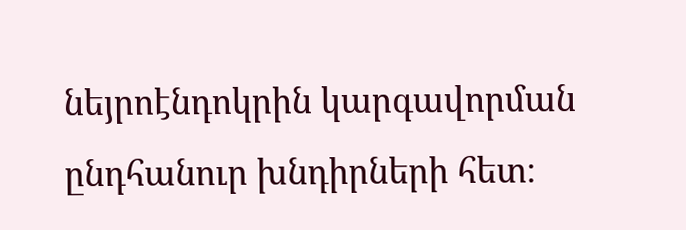նեյրոէնդոկրին կարգավորման ընդհանուր խնդիրների հետ։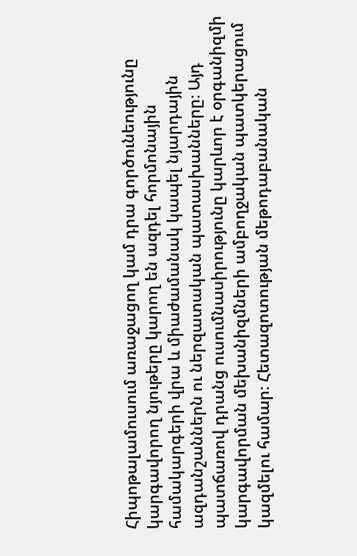Հիպոթալամուսում առաջացող կամ դրա գործունեությունը կարգավորող նյութերը կարող են ազդել հորմոնային համակարգերի վրա և միաժամանակ կապել նյարդային ազդանշաններն ու ներզատական պատասխանները։ Այդ պատճառով դրանց ուսումնասիրությունը կարևոր է օրգանիզմի կարգավորման մեխանիզմների ամբողջական պատկերացում կազմելու համար։ Հետազոտության մեթոդաբանական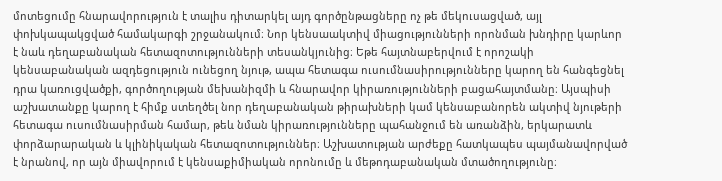մոտեցումը հնարավորություն է տալիս դիտարկել այդ գործընթացները ոչ թե մեկուսացված, այլ փոխկապակցված համակարգի շրջանակում։ Նոր կենսաակտիվ միացությունների որոնման խնդիրը կարևոր է նաև դեղաբանական հետազոտությունների տեսանկյունից։ Եթե հայտնաբերվում է որոշակի կենսաբանական ազդեցություն ունեցող նյութ, ապա հետագա ուսումնասիրությունները կարող են հանգեցնել դրա կառուցվածքի, գործողության մեխանիզմի և հնարավոր կիրառությունների բացահայտմանը։ Այսպիսի աշխատանքը կարող է հիմք ստեղծել նոր դեղաբանական թիրախների կամ կենսաբանորեն ակտիվ նյութերի հետագա ուսումնասիրման համար, թեև նման կիրառությունները պահանջում են առանձին, երկարատև փորձարարական և կլինիկական հետազոտություններ։ Աշխատության արժեքը հատկապես պայմանավորված է նրանով, որ այն միավորում է կենսաքիմիական որոնումը և մեթոդաբանական մտածողությունը։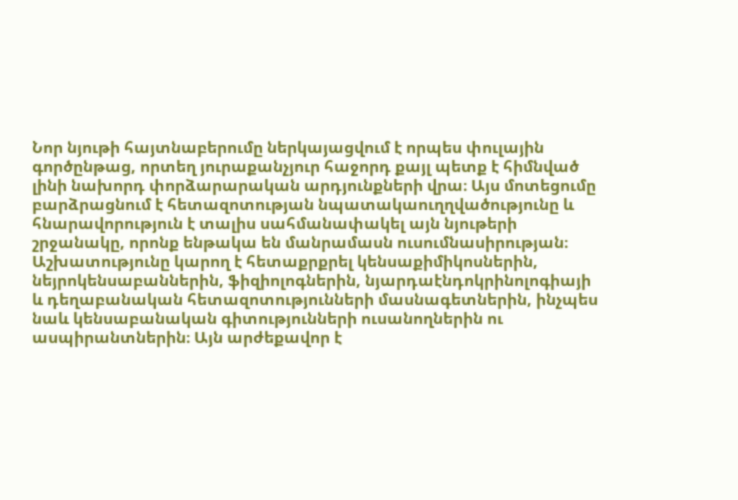Նոր նյութի հայտնաբերումը ներկայացվում է որպես փուլային գործընթաց, որտեղ յուրաքանչյուր հաջորդ քայլ պետք է հիմնված լինի նախորդ փորձարարական արդյունքների վրա։ Այս մոտեցումը բարձրացնում է հետազոտության նպատակաուղղվածությունը և հնարավորություն է տալիս սահմանափակել այն նյութերի շրջանակը, որոնք ենթակա են մանրամասն ուսումնասիրության։ Աշխատությունը կարող է հետաքրքրել կենսաքիմիկոսներին, նեյրոկենսաբաններին, ֆիզիոլոգներին, նյարդաէնդոկրինոլոգիայի և դեղաբանական հետազոտությունների մասնագետներին, ինչպես նաև կենսաբանական գիտությունների ուսանողներին ու ասպիրանտներին։ Այն արժեքավոր է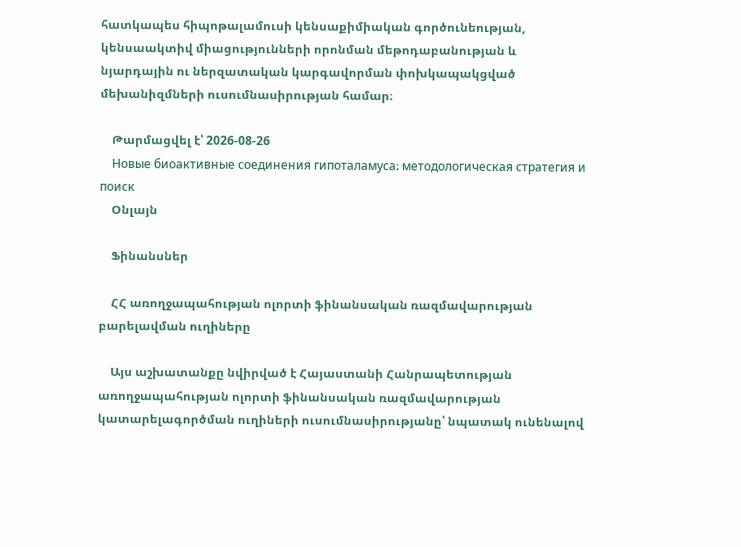հատկապես հիպոթալամուսի կենսաքիմիական գործունեության, կենսաակտիվ միացությունների որոնման մեթոդաբանության և նյարդային ու ներզատական կարգավորման փոխկապակցված մեխանիզմների ուսումնասիրության համար։

    Թարմացվել է՝ 2026-08-26
    Новые биоактивные соединения гипоталамуса։ методологическая стратегия и поиск
    Օնլայն

    Ֆինանսներ

    ՀՀ առողջապահության ոլորտի ֆինանսական ռազմավարության բարելավման ուղիները

    Այս աշխատանքը նվիրված է Հայաստանի Հանրապետության առողջապահության ոլորտի ֆինանսական ռազմավարության կատարելագործման ուղիների ուսումնասիրությանը՝ նպատակ ունենալով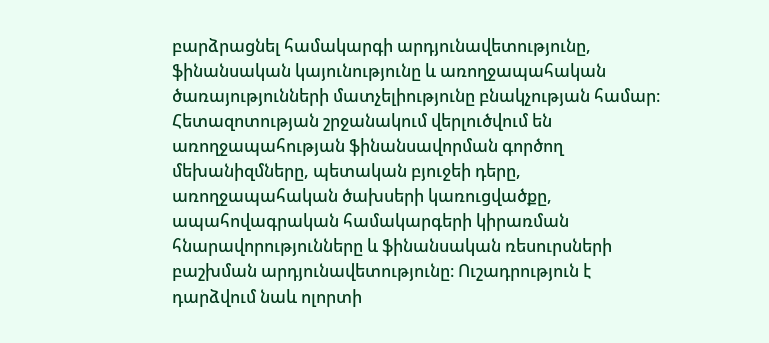բարձրացնել համակարգի արդյունավետությունը, ֆինանսական կայունությունը և առողջապահական ծառայությունների մատչելիությունը բնակչության համար։ Հետազոտության շրջանակում վերլուծվում են առողջապահության ֆինանսավորման գործող մեխանիզմները, պետական բյուջեի դերը, առողջապահական ծախսերի կառուցվածքը, ապահովագրական համակարգերի կիրառման հնարավորությունները և ֆինանսական ռեսուրսների բաշխման արդյունավետությունը։ Ուշադրություն է դարձվում նաև ոլորտի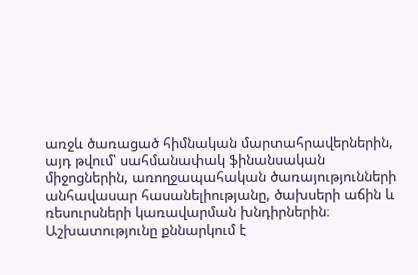առջև ծառացած հիմնական մարտահրավերներին, այդ թվում՝ սահմանափակ ֆինանսական միջոցներին, առողջապահական ծառայությունների անհավասար հասանելիությանը, ծախսերի աճին և ռեսուրսների կառավարման խնդիրներին։ Աշխատությունը քննարկում է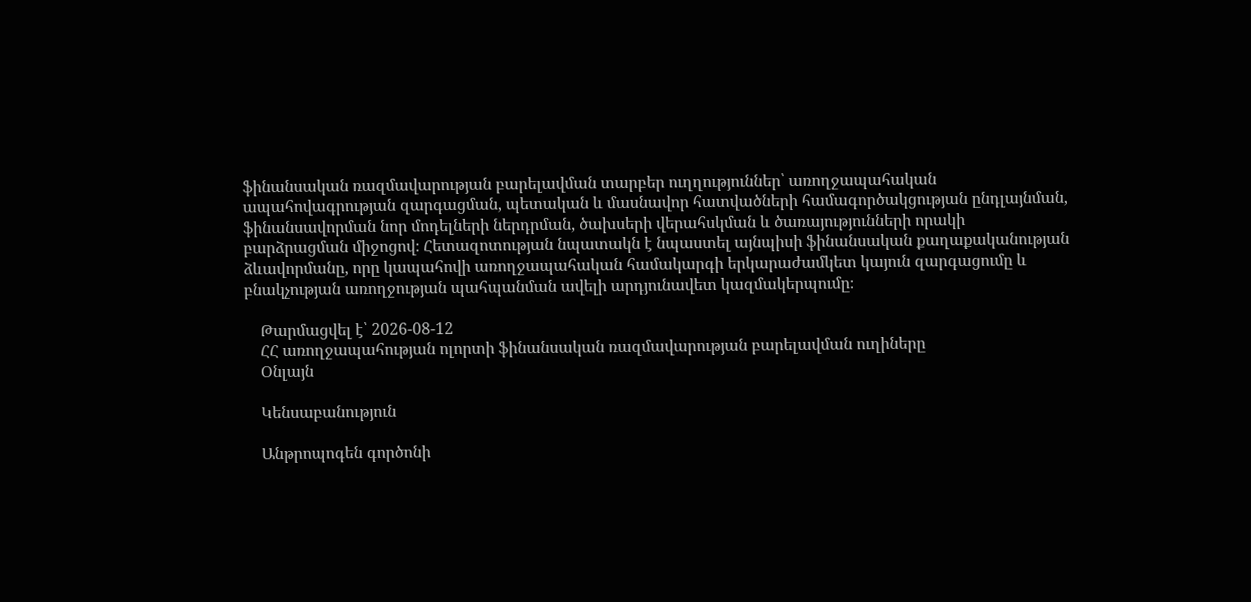ֆինանսական ռազմավարության բարելավման տարբեր ուղղություններ՝ առողջապահական ապահովագրության զարգացման, պետական և մասնավոր հատվածների համագործակցության ընդլայնման, ֆինանսավորման նոր մոդելների ներդրման, ծախսերի վերահսկման և ծառայությունների որակի բարձրացման միջոցով։ Հետազոտության նպատակն է նպաստել այնպիսի ֆինանսական քաղաքականության ձևավորմանը, որը կապահովի առողջապահական համակարգի երկարաժամկետ կայուն զարգացումը և բնակչության առողջության պահպանման ավելի արդյունավետ կազմակերպումը։

    Թարմացվել է՝ 2026-08-12
    ՀՀ առողջապահության ոլորտի ֆինանսական ռազմավարության բարելավման ուղիները
    Օնլայն

    Կենսաբանություն

    Անթրոպոգեն գործոնի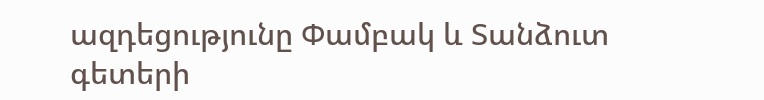ազդեցությունը Փամբակ և Տանձուտ գետերի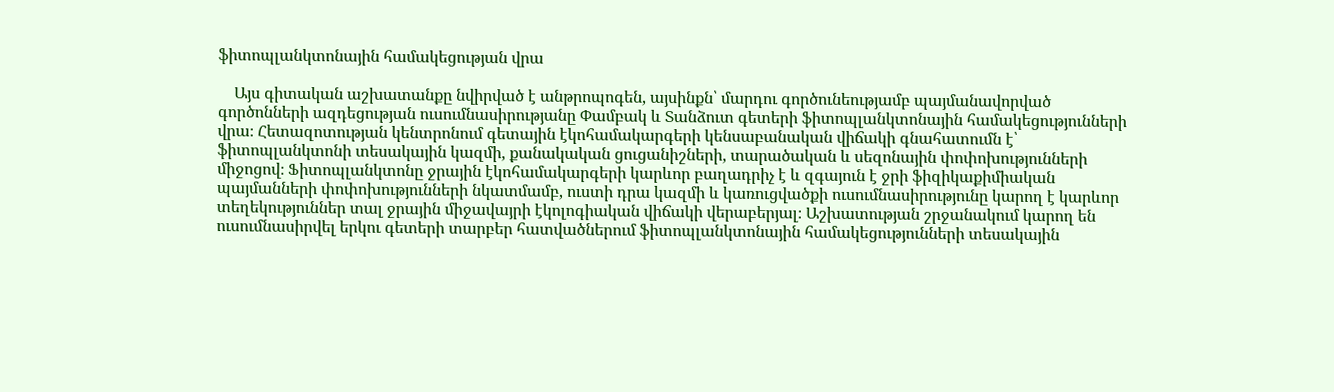ֆիտոպլանկտոնային համակեցության վրա

    Այս գիտական աշխատանքը նվիրված է անթրոպոգեն, այսինքն՝ մարդու գործունեությամբ պայմանավորված գործոնների ազդեցության ուսումնասիրությանը Փամբակ և Տանձուտ գետերի ֆիտոպլանկտոնային համակեցությունների վրա։ Հետազոտության կենտրոնում գետային էկոհամակարգերի կենսաբանական վիճակի գնահատումն է՝ ֆիտոպլանկտոնի տեսակային կազմի, քանակական ցուցանիշների, տարածական և սեզոնային փոփոխությունների միջոցով։ Ֆիտոպլանկտոնը ջրային էկոհամակարգերի կարևոր բաղադրիչ է և զգայուն է ջրի ֆիզիկաքիմիական պայմանների փոփոխությունների նկատմամբ, ուստի դրա կազմի և կառուցվածքի ուսումնասիրությունը կարող է կարևոր տեղեկություններ տալ ջրային միջավայրի էկոլոգիական վիճակի վերաբերյալ։ Աշխատության շրջանակում կարող են ուսումնասիրվել երկու գետերի տարբեր հատվածներում ֆիտոպլանկտոնային համակեցությունների տեսակային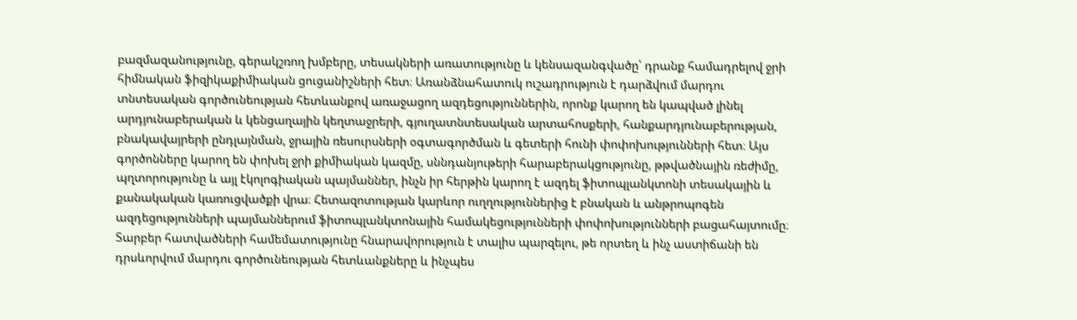բազմազանությունը, գերակշռող խմբերը, տեսակների առատությունը և կենսազանգվածը՝ դրանք համադրելով ջրի հիմնական ֆիզիկաքիմիական ցուցանիշների հետ։ Առանձնահատուկ ուշադրություն է դարձվում մարդու տնտեսական գործունեության հետևանքով առաջացող ազդեցություններին, որոնք կարող են կապված լինել արդյունաբերական և կենցաղային կեղտաջրերի, գյուղատնտեսական արտահոսքերի, հանքարդյունաբերության, բնակավայրերի ընդլայնման, ջրային ռեսուրսների օգտագործման և գետերի հունի փոփոխությունների հետ։ Այս գործոնները կարող են փոխել ջրի քիմիական կազմը, սննդանյութերի հարաբերակցությունը, թթվածնային ռեժիմը, պղտորությունը և այլ էկոլոգիական պայմաններ, ինչն իր հերթին կարող է ազդել ֆիտոպլանկտոնի տեսակային և քանակական կառուցվածքի վրա։ Հետազոտության կարևոր ուղղություններից է բնական և անթրոպոգեն ազդեցությունների պայմաններում ֆիտոպլանկտոնային համակեցությունների փոփոխությունների բացահայտումը։ Տարբեր հատվածների համեմատությունը հնարավորություն է տալիս պարզելու, թե որտեղ և ինչ աստիճանի են դրսևորվում մարդու գործունեության հետևանքները և ինչպես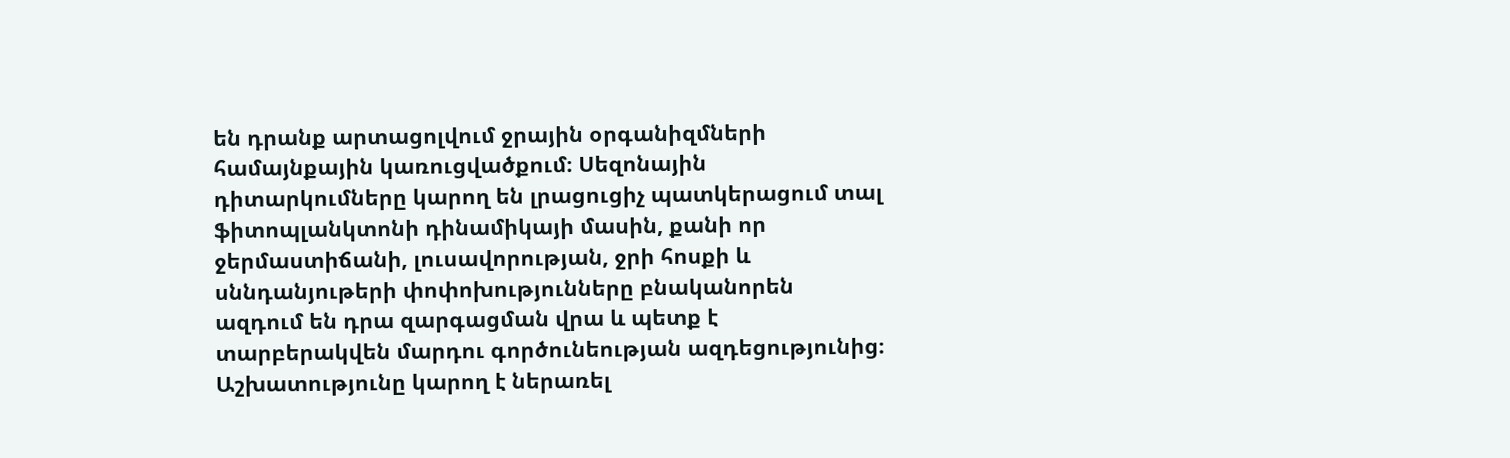են դրանք արտացոլվում ջրային օրգանիզմների համայնքային կառուցվածքում։ Սեզոնային դիտարկումները կարող են լրացուցիչ պատկերացում տալ ֆիտոպլանկտոնի դինամիկայի մասին, քանի որ ջերմաստիճանի, լուսավորության, ջրի հոսքի և սննդանյութերի փոփոխությունները բնականորեն ազդում են դրա զարգացման վրա և պետք է տարբերակվեն մարդու գործունեության ազդեցությունից։ Աշխատությունը կարող է ներառել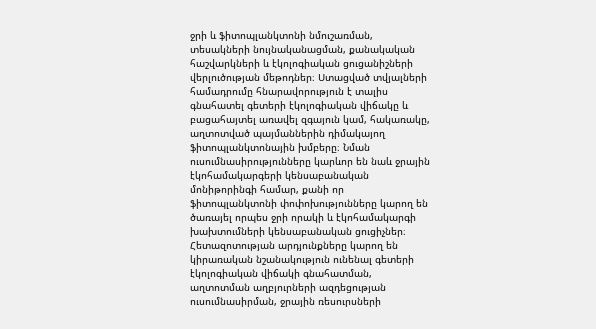ջրի և ֆիտոպլանկտոնի նմուշառման, տեսակների նույնականացման, քանակական հաշվարկների և էկոլոգիական ցուցանիշների վերլուծության մեթոդներ։ Ստացված տվյալների համադրումը հնարավորություն է տալիս գնահատել գետերի էկոլոգիական վիճակը և բացահայտել առավել զգայուն կամ, հակառակը, աղտոտված պայմաններին դիմակայող ֆիտոպլանկտոնային խմբերը։ Նման ուսումնասիրությունները կարևոր են նաև ջրային էկոհամակարգերի կենսաբանական մոնիթորինգի համար, քանի որ ֆիտոպլանկտոնի փոփոխությունները կարող են ծառայել որպես ջրի որակի և էկոհամակարգի խախտումների կենսաբանական ցուցիչներ։ Հետազոտության արդյունքները կարող են կիրառական նշանակություն ունենալ գետերի էկոլոգիական վիճակի գնահատման, աղտոտման աղբյուրների ազդեցության ուսումնասիրման, ջրային ռեսուրսների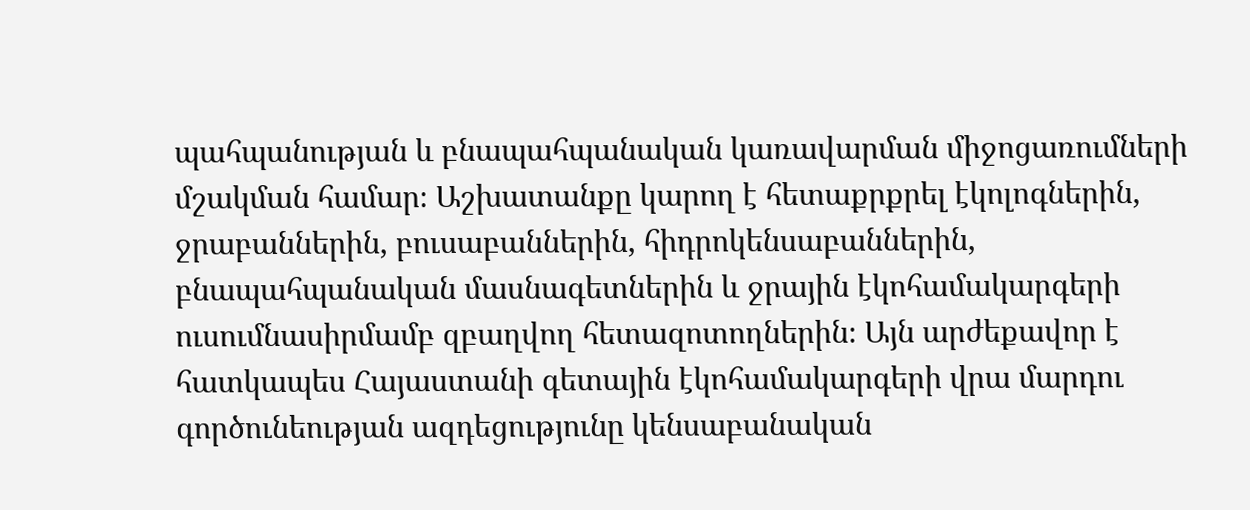պահպանության և բնապահպանական կառավարման միջոցառումների մշակման համար։ Աշխատանքը կարող է հետաքրքրել էկոլոգներին, ջրաբաններին, բուսաբաններին, հիդրոկենսաբաններին, բնապահպանական մասնագետներին և ջրային էկոհամակարգերի ուսումնասիրմամբ զբաղվող հետազոտողներին։ Այն արժեքավոր է հատկապես Հայաստանի գետային էկոհամակարգերի վրա մարդու գործունեության ազդեցությունը կենսաբանական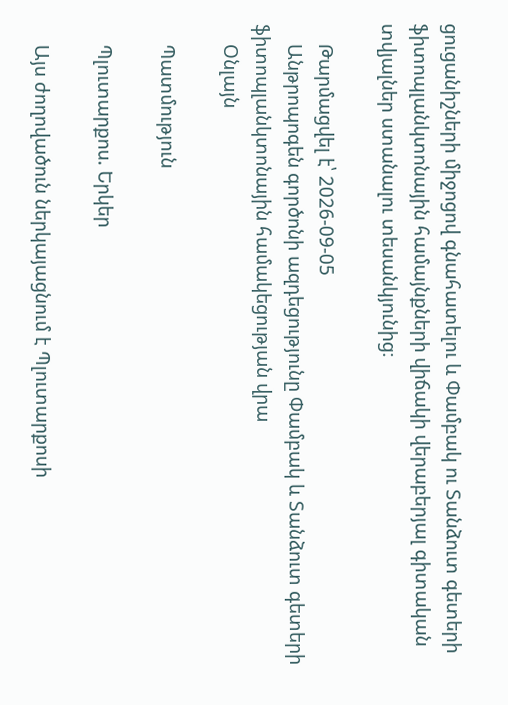ցուցանիշների միջոցով գնահատելու և Փամբակ ու Տանձուտ գետերի ֆիտոպլանկտոնային համայնքների վիճակի վերաբերյալ գիտական տվյալներ ստանալու տեսանկյունից։

    Թարմացվել է՝ 2026-09-05
    Անթրոպոգեն գործոնի ազդեցությունը Փամբակ և Տանձուտ գետերի ֆիտոպլանկտոնային համակեցության վրա
    Օնլայն

    Պատմություն

    Պլուտարքոս. Երկեր

    Այս ժողովածուն ներկայացնում է Պլուտարքոսի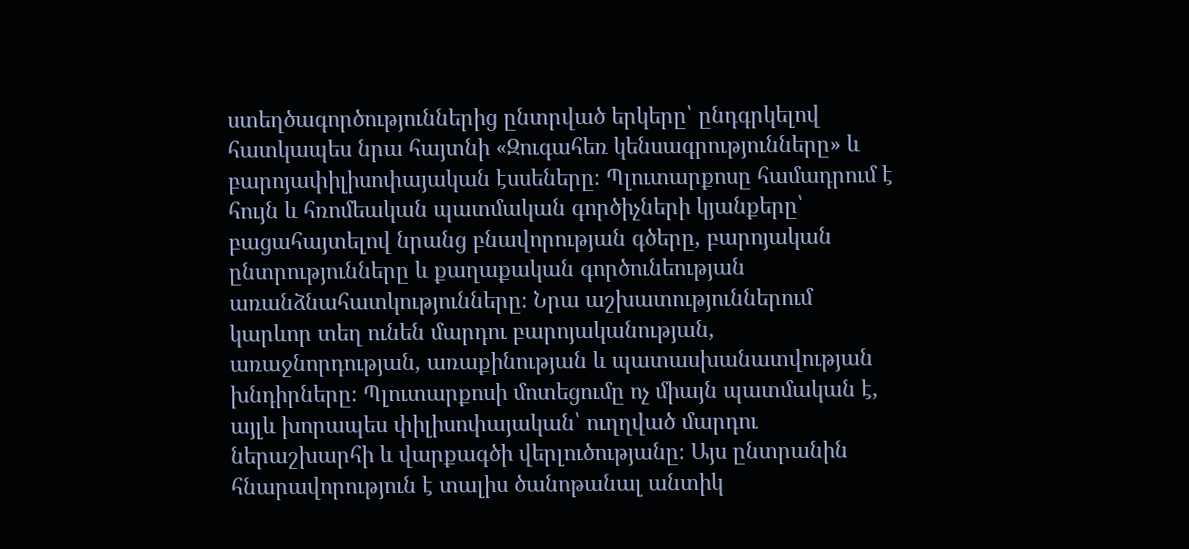ստեղծագործություններից ընտրված երկերը՝ ընդգրկելով հատկապես նրա հայտնի «Զուգահեռ կենսագրությունները» և բարոյափիլիսոփայական էսսեները։ Պլուտարքոսը համադրում է հույն և հռոմեական պատմական գործիչների կյանքերը՝ բացահայտելով նրանց բնավորության գծերը, բարոյական ընտրությունները և քաղաքական գործունեության առանձնահատկությունները։ Նրա աշխատություններում կարևոր տեղ ունեն մարդու բարոյականության, առաջնորդության, առաքինության և պատասխանատվության խնդիրները։ Պլուտարքոսի մոտեցումը ոչ միայն պատմական է, այլև խորապես փիլիսոփայական՝ ուղղված մարդու ներաշխարհի և վարքագծի վերլուծությանը։ Այս ընտրանին հնարավորություն է տալիս ծանոթանալ անտիկ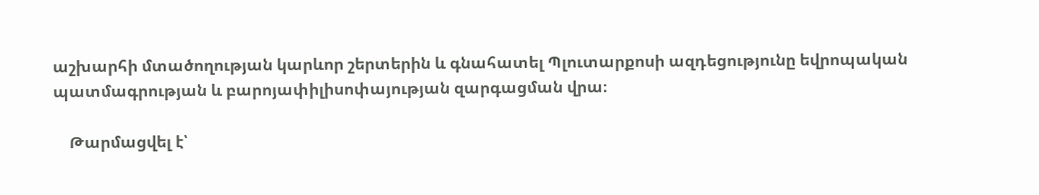աշխարհի մտածողության կարևոր շերտերին և գնահատել Պլուտարքոսի ազդեցությունը եվրոպական պատմագրության և բարոյափիլիսոփայության զարգացման վրա։

    Թարմացվել է՝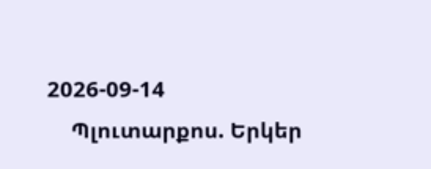2026-09-14
    Պլուտարքոս. Երկեր